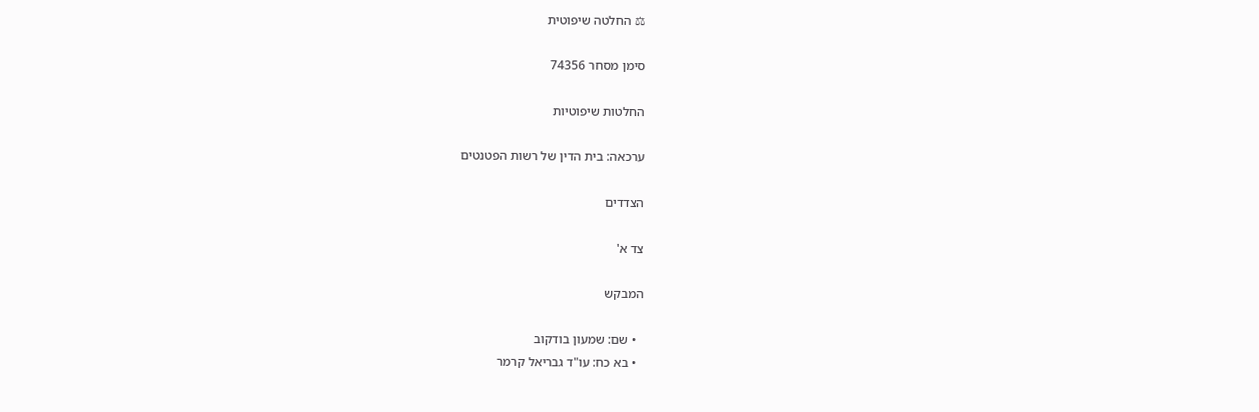⚖ החלטה שיפוטית

סימן מסחר 74356

החלטות שיפוטיות

ערכאה: בית הדין של רשות הפטנטים

הצדדים

צד א'

המבקש

  • שם: שמעון בודקוב
  • בא כח: עו"ד גבריאל קרמר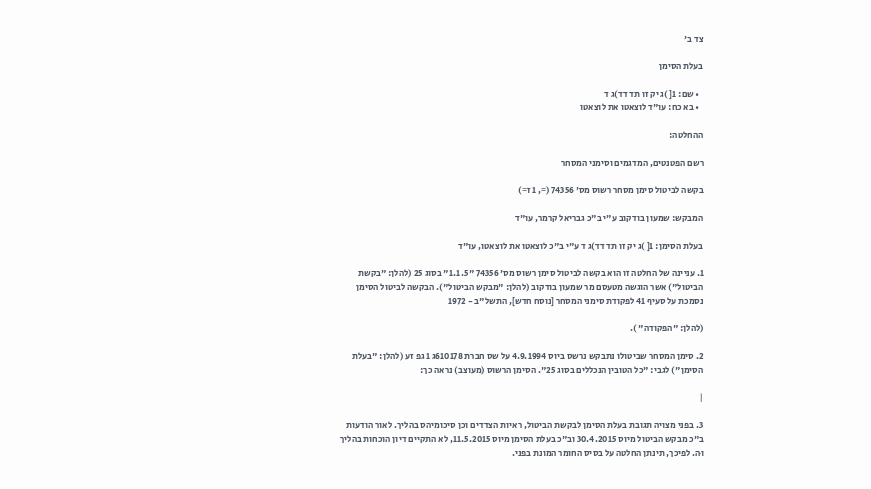צד ב'

בעלת הסימן

  • שם: 1[ )ג יק זו תד דד)ג ד
  • בא כח: עו"ד לוצאטו את לוצאטו

ההחלטה:

רשם הפטנטים, המדגמים וסימני המסחר

בקשה לביטול סימן מסחר רשוס מס' 74356 (=, 1 ז=)

המבקש: שמעון בודקוב ע"י ב"כ גבריאל קרמר, עו"ד

בעלת הסימן: 1[ )ג יק זו תד דד)ג ד ע"י ב"כ לוצאטו את לוצאטו, עו"ד

1. עניינה של החלטה זו הוא בקשה לביטול סימן רשוס מס' 74356 "1.1.5" בסוג 25 (להלן: "בקשת הביטול") אשר הוגשה מטעסם מר שמעון בודקוב (להלן: "מבקש הביטול"). הבקשה לביטול הסימן נסמכת על סעיף 41 לפקודת סימני המסחר [נוסח חדש], התשל"ב - 1972

(להלן: "הפקודה" ).

2. סימן המסחר שביטולו נתבקש נרשס ביוס 4.9.1994 על שס חברת 610178ג 1 גפ זע (להלן: "בעלת הסימן") לגבי: "כל הטובין הנכללים בסוג 25". הסימן הרשוס (מעוצב) נראה כך:

|

3. בפני מצויה תגובת בעלת הסימן לבקשת הביטול, ראיות הצדדים וכן סיכומיהס בהליך. לאור הודעות ב"כ מבקש הביטול מיוס 30.4.2015 וב"כ בעלת הסימן מיוס 11.5.2015, לא התקיים דיון הוכחות בהליך וּה. לפיכך, תינתן החלטה על בסיס החומר המונת בפני.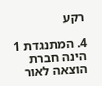רקע

4. המתנגדת 1 הינה חברת הוצאה לאור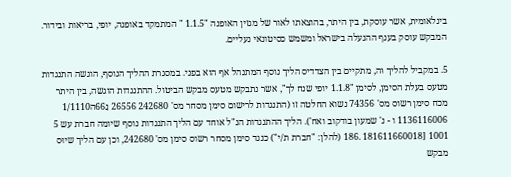בינלאומית, אשר עוסקת, בין היתר, בהוצאתו לאור של מגזין האופנה "1.1.5 " המתמקד באופנה, יופי, בריאות ובידור. המבקש עוסק בענף ההנעלה בישראל ומשמש כסיטונאי נעליים.

5. במקביל להליך וּה, מתקיים בין הצדדיס הליך נוסף המתנהל אף הוא בפני. במסגרת ההליך הנוסף, הוגשה התנגדות מטעס בעלת הסימן, לסימן "1.1.8 יופי שנח לך", אשר נתבקש מטעס מבקש הביטול. ההתנגדות הוגשה, בין היתר מכח סימן רשוס מס' 74356 נשוא החלטה זו (התנגדות לרישום סימן מסחר מס' 242680 26556 נַ66ה1/1110 1136116006 ו - נ' שמעון בודקוב ואח'). הליך ההתנגדות הנ"ל אוחד עם הליך התנגדות נוסף שיומה חברת עש 5 1001 [181611660018 .186 (להלן: "חברת ת/י") כנגד סימן מסחר רשוס סימן מס' 242680, וכן עם הליך שיוּס מבקש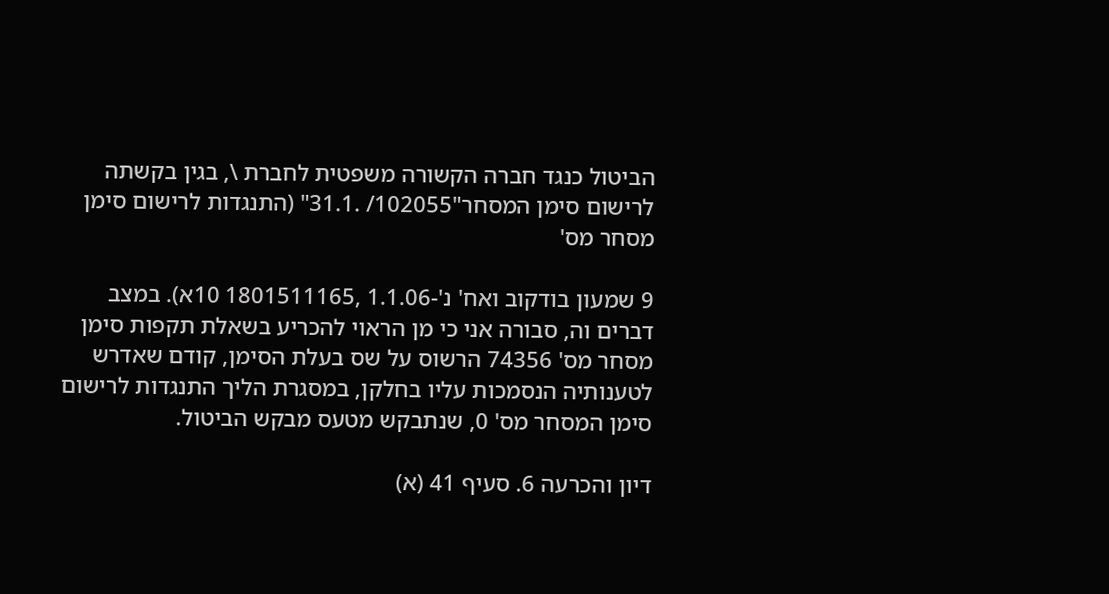הביטול כנגד חברה הקשורה משפטית לחברת \, בגין בקשתה לרישום סימן המסחר"102055/ .31.1" (התנגדות לרישום סימן מסחר מס'

9 שמעון בודקוב ואח' נ'-1.1.06 ,1801511165 10א). במצב דברים וה, סבורה אני כי מן הראוי להכריע בשאלת תקפות סימן מסחר מס' 74356 הרשוס על שס בעלת הסימן, קודם שאדרש לטענותיה הנסמכות עליו בחלקן, במסגרת הליך התנגדות לרישום סימן המסחר מס' 0, שנתבקש מטעס מבקש הביטול.

דיון והכרעה 6. סעיף 41 (א)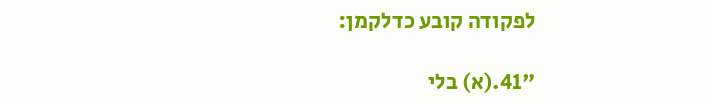לפקודה קובע כדלקמן:

"41.(א) בלי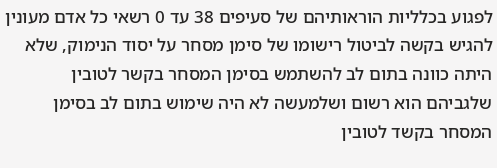לפגוע בכלליות הוראותיהם של סעיפים 38 עד 0 רשאי כל אדם מעונין להגיש בקשה לביטול רישומו של סימן מסחר על יסוד הנימוק, שלא היתה כוונה בתום לב להשתמש בסימן המסחר בקשר לטובין שלגביהם הוא רשום ושלמעשה לא היה שימוש בתום לב בסימן המסחר בקשד לטובין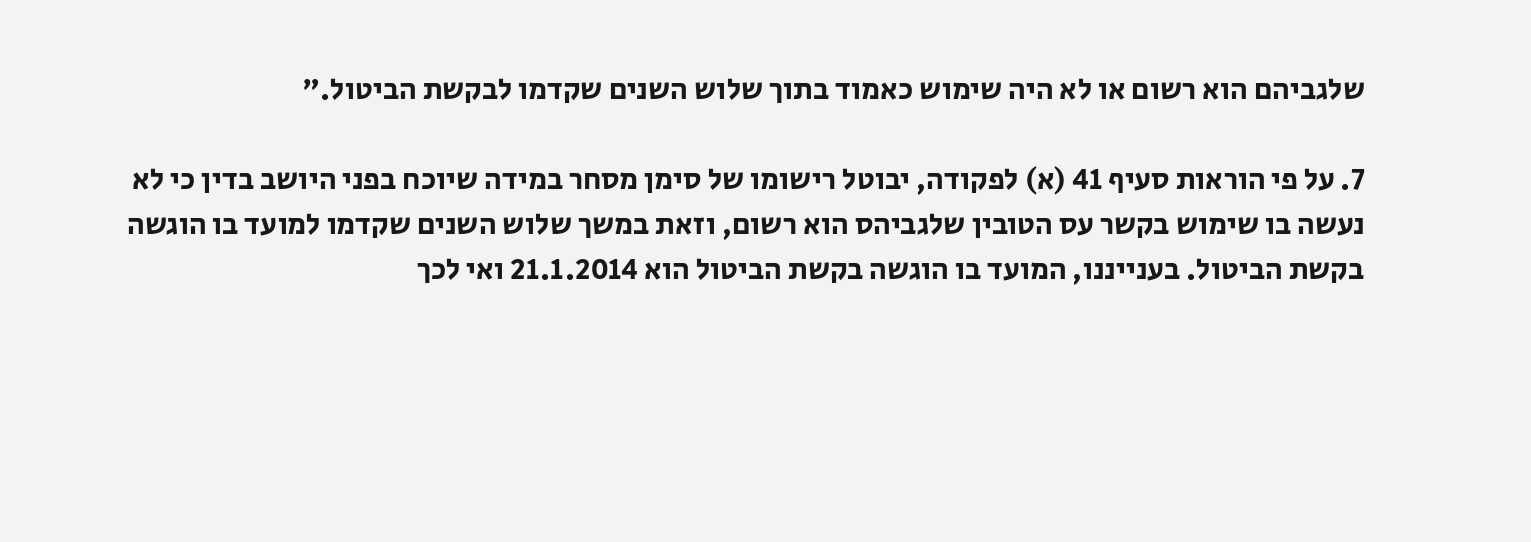שלגביהם הוא רשום או לא היה שימוש כאמוד בתוך שלוש השנים שקדמו לבקשת הביטול."

7. על פי הוראות סעיף 41 (א) לפקודה, יבוטל רישומו של סימן מסחר במידה שיוכח בפני היושב בדין כי לא נעשה בו שימוש בקשר עס הטובין שלגביהס הוא רשום, וזאת במשך שלוש השנים שקדמו למועד בו הוגשה בקשת הביטול. בענייננו, המועד בו הוגשה בקשת הביטול הוא 21.1.2014 ואי לכך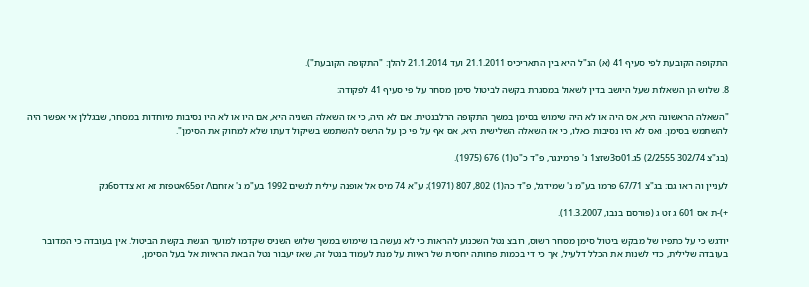התקופה הקובעת לפי סעיף 41 (א) הנ"ל היא בין התאריכיס 21.1.2011 ועד 21.1.2014 להלן: "התקופה הקובעת").

8. שלוש הן השאלות שעל היושב בדין לשאול במסגרת בקשה לביטול סימן מסחר על פי סעיף 41 לפקודה:

"השאלה הראשונה היא, אס היה או לא היה שימוש בסימן במשך התקופה הרלבנטית. אם לא היה, כי אז השאלה השניה היא, אם היו או לא היו נסיבות מיוחדות במסחר, שבגללן אי אפשר היה להשתמש בסימן. ואס לא היו נסיבות כאלו, כי אז השאלה השלישית היא, אס אף על פי כן על הרשס להשתמש בשיקול דעתו שלא למחוק את הסימן".

(בג"צ 302/74 2/2555) 5ג.01ס3שזצ1 נ' פרמינגר, פ"ד כ"ט(1) 676 (1975).

לעניין וה ראו גם: בג"צ 67/71 פרמו בע"מ נ' שמידגל, פ"ד כה(1) 802, 807 (1971); ע"א 74 מיס אל אופנה עילית לנשים 1992 בע"מ נ' אזחם\/ זפ65אטפזת זא זא צדדס6גק

+)-ת אס 601 ג זט ג (פורסם בנבו, 11.3.2007).

יודגש כי על כתפיו של מבקש ביטול סימן מסחר רשוס, רובצ נטל השכנוע להראות כי לא נעשה בו שימוש במשך שלוש השניס שקדמו למועד הגשת בקשת הביטול. אין בעובדה כי המדובר בעובדה שלילית, כדי לשנות את הכלל דלעיל, אך כי די בכמות פחותה יחסית של ראיות על מנת לעמוד בנטל זה, שאז יעבור נטל הבאת הראיות אל בעל הסימן,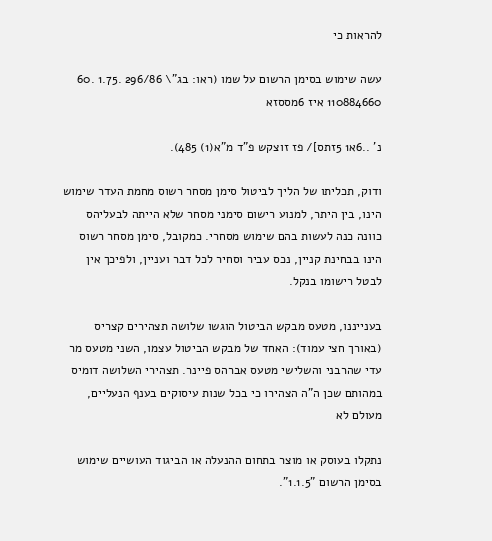להראות כי

עשה שימוש בסימן הרשום על שמו (ראו: בג"\ 296/86 .1.75 .60 110884660 איז 6מססזא

נ' ..6א1 5זתס]/ פז זוצקש פ"ד מ"א(1) 485).

ודוק, תכליתו של הליך לביטול סימן מסחר רשוס מחמת העדר שימוש הינו, בין היתר, למנוע רישום סימני מסחר שלא הייתה לבעליהס כוונה כנה לעשות בהם שימוש מסחרי. כמקובל, סימן מסחר רשוס הינו בבחינת קניין, נכס עביר וסחיר לכל דבר ועניין, ולפיכך אין לבטל רישומו בנקל.

בענייננו, מטעס מבקש הביטול הוגשו שלושה תצהירים קצריס (באורך חצי עמוד): האחד של מבקש הביטול עצמו, השני מטעס מר עדי שהרבני והשלישי מטעס אברהס פיינר. תצהירי השלושה דומיס במהותם שכן ה"ה הצהירו כי בכל שנות עיסוקים בענף הנעליים, מעולם לא

נתקלו בעוסק או מוצר בתחום ההנעלה או הביגוד העושיים שימוש בסימן הרשום "1.1.5".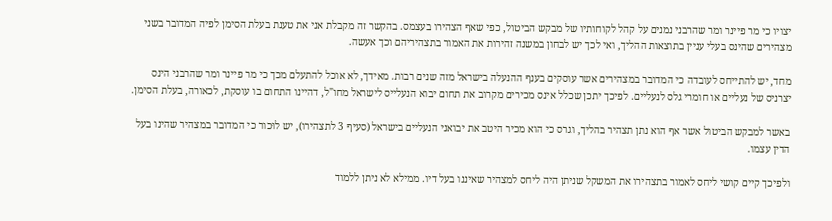יצויו כי מר פיינר ומר שהרבני נמנים על קהל לקוחותיו של מבקש הביטול, כפי שאף הצהירו בעצמס. בהקשר זה מקבלת אני את טענת בעלת הסימן לפיה המדובר בשני מצהירים שהינס בעלי עניין בתוצאות ההליך, ואי לכך יש לבחון במשנה זהירות את האמור בתצהיריהם וכך אעשה.

מחד, יש להתייחס לעובדה כי המדובר במצהירים אשר עוסקים בענף ההנעלה בישראל מזה שנים רבות. מאידך, לא אוכל להתעלם מכך כי מר פיינר ומר שהרבני הינס יצרניס של נעליים או חומרי גלס לנעליים. לפיכך יתכן שכלל אינס מכירים מקרוב את תחום יבוא הנעלייס לישראל מחו"ל, דהיינו התחום בו עוסקת, לכאורה, בעלת הסימן.

באשר למבקש הביטול אשר אף הוא נתן תצהיר בהליך, וגרס כי הוא מכיר היטב את יבואני הנעליים בישראל (סעיף 3 לתצהירו), יש לוּכור כי המדובר במצהיר שהינו בעל הדין עצמו.

ולפיכך קיים קושי ליחס לאמור בתצהירו את המשקל שניתן היה ליחס למצהיר שאיננו בעל דיו. ממילא לא ניתן ללמוד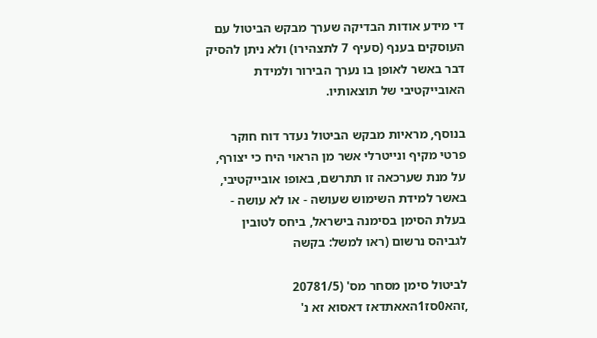די מידע אודות הבדיקה שערך מבקש הביטול עם העוסקים בענף (סעיף 7 לתצהירו) ולא ניתן להסיק דבר באשר לאופן בו נערך הבירור ולמידת האובייקטיבי של תוצאותיו.

בנוסף, מראיות מבקש הביטול נעדר דוח חוקר פרטי מקיף ונייטרלי אשר מן הראוי היח כי יצורף, על מנת שערכאה זו תתרשם, באופו אובייקטיבי, באשר למידת השימוש שעושה - או לא עושה - בעלת הסימן בסימנה בישראל, ביחס לטובין לגביהס נרשום (ראו למשל: בקשה

לביטול סימן מסחר מס' (20781/5 ,זהא0סז1האאתדאז דאסוא זא נ'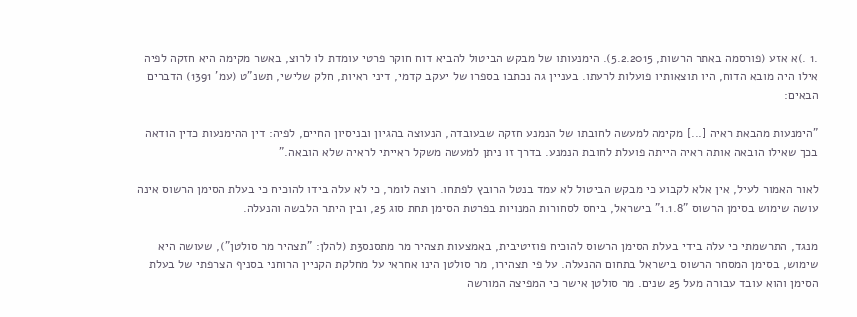.1 .)א אזע (פורסמה באתר הרשות, 5.2.2015). הימנעותו של מבקש הביטול להביא דוח חוקר פרטי עומדת לו לרוצ, באשר מקימה היא חזקה לפיה אילו היה מובא הדוח, היו תוצאותיו פועלות לרעתו. בעניין גה נכתבו בספרו של יעקב קדמי, דיני ראיות, חלק שלישי, תשנ"ט (עמ' 1391) הדברים הבאים:

"הימנעות מהבאת ראיה [...] מקימה למעשה לחובתו של הנמנע חזקה שבעובדה, הנעוצה בהגיון ובניסיון החיים, לפיה: דין ההימנעות כדין הודאה בכך שאילו הובאה אותה ראיה הייתה פועלת לחובת הנמנע. בדרך זו ניתן למעשה משקל ראייתי לראיה שלא הובאה."

לאור האמור לעיל, אין אלא לקבוע כי מבקש הביטול לא עמד בנטל הרובץ לפתחו. רוצה לומר, כי לא עלה בידו להוכיח כי בעלת הסימן הרשוס אינה עושה שימוש בסימן הרשוס "1.1.8" בישראל, ביחס לסחורות המנויות בפרטת הסימן תחת סוג 25, ובין היתר הלבשה והנעלה.

מנגד, התרשמתי כי עלה בידי בעלת הסימן הרשוס להוכיח פוזיטיבית, באמצעות תצהיר מר מתסנס3ת (להלן: "תצהיר מר סולטן"), שעושה היא שימוש, בסימן המסחר הרשוס בישראל בתחום ההנעלה. על פי תצהירו, מר סולטן הינו אחראי על מחלקת הקניין הרוחני בסניף הצרפתי של בעלת הסימן והוא עובד עבורה מעל 25 שנים. מר סולטן אישר כי המפיצה המורשה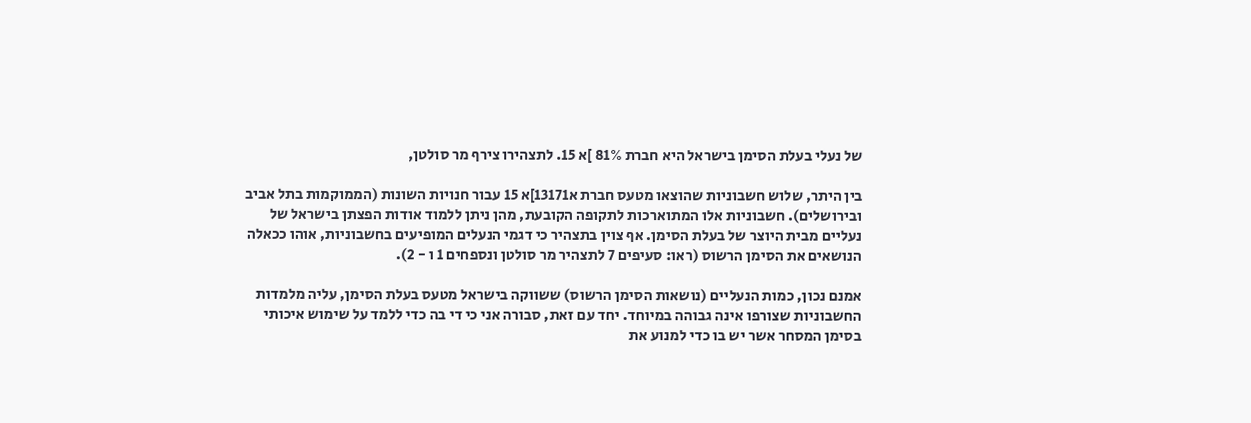של נעלי בעלת הסימן בישראל היא חברת 81% ]א 15. לתצהירו צירף מר סולטן,

בין היתר, שלוש חשבוניות שהוצאו מטעס חברת א13171]א 15 עבור חנויות השונות (הממוקמות בתל אביב ובירושלים). חשבוניות אלו המתוארכות לתקופה הקובעת, מהן ניתן ללמוד אודות הפצתן בישראל של נעליים מבית היוצר של בעלת הסימן. אף צוין בתצהיר כי דגמי הנעלים המופיעים בחשבוניות, אוהו ככאלה הנושאים את הסימן הרשוס (ראו: סעיפים 7 לתצהיר מר סולטן ונספחים 1 ו - 2).

אמנם נכון, כמות הנעליים (נושאות הסימן הרשוס) ששווקה בישראל מטעס בעלת הסימן, עליה מלמדות החשבוניות שצורפו אינה גבוהה במיוחד. יחד עם זאת, סבורה אני כי די בה כדי ללמד על שימוש איכותי בסימן המסחר אשר יש בו כדי למנוע את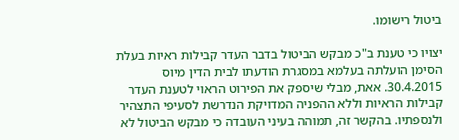ביטול רישומו.

יצויו כי טענת ב"כ מבקש הביטול בדבר העדר קבילות ראיות בעלת הסימן הועלתה בעלמא במסגרת הודעתו לבית הדין מיוס 30.4.2015. אאת, מבלי שיספק את הפירוט הראוי לטענת העדר קבילות הראיות וללא ההפניה המדויקת הנדרשת לסעיפי התצהיר ולנספתיו. בהקשר זה, תמוהה בעיני העובדה כי מבקש הביטול לא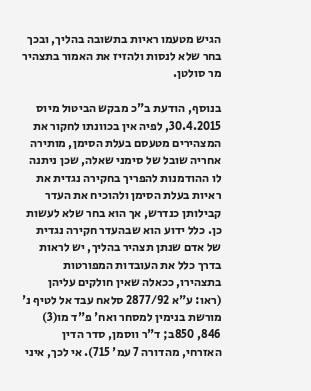הגיש מטעמו ראיות בתשובה בהליך, ובכך בחר שלא לנסות ולהזיז את האמור בתצהיר מר סולטן.

בנוסף, הודעת ב"כ מבקש הביטול מיוס 30.4.2015, לפיה אין בכוונתו לחקור את המצהירים מטעסם בעלת הסימן, מותירה אחריה שובל של סימני שאלה, שכן ניתנה לו ההודמנות להפריך בחקירה נגדית את ראיות בעלת הסימן ולהוכיח את העדר קבילותן כנדרש, אך הוא בחר שלא לעשות כן. כלל ידוע הוא שבהעדר חקירה נגדית של אדם שנתן תצהיר בהליך, יש לראות בדרך כלל את העובדות המפורטות בתצהירו, ככאלה שאין חולקים עליהן (ראו: ע"א 2877/92 סלאח עבד אל לטיף נ' מורשת בנימין למסחר ואח' פ"ד מו(3) 846, 850ב; ד"ר ווסמן, סדר הדין האזרחי, מהדורה 7 עמ' 715). אי לכך, איני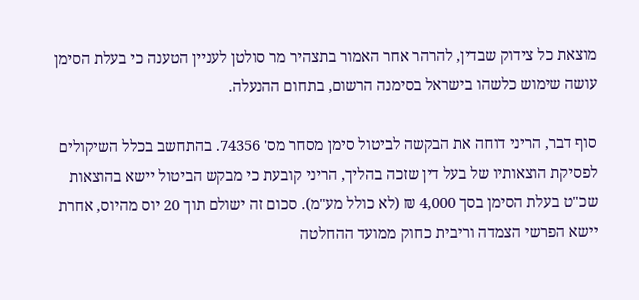מוצאת כל צידוק שבדין, להרהר אחר האמור בתצהיר מר סולטן לעניין הטענה כי בעלת הסימן עושה שימוש כלשהו בישראל בסימנה הרשום, בתחום ההנעלה.

סוף דבר, הריני דוחה את הבקשה לביטול סימן מסחר מס' 74356. בהתחשב בכלל השיקולים לפסיקת הוצאותיו של בעל דין שזכה בהליך, הריני קובעת כי מבקש הביטול יישא בהוצאות שכ"ט בעלת הסימן בסך 4,000 ₪ (לא כולל מע"מ). סכום זה ישולם תוך 20 יוס מהיוס, אחרת יישא הפרשי הצמדה וריבית כחוק ממועד ההחלטה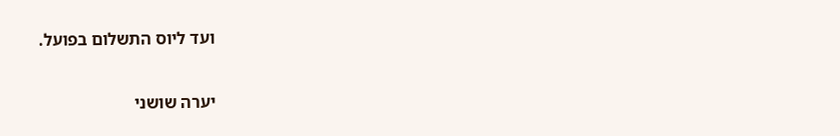ועד ליוס התשלום בפועל.

יערה שושני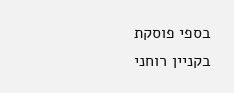בספי פוסקת בקניין רוחני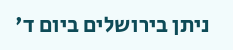ניתן בירושלים ביום ד'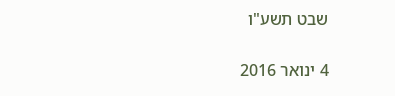שבט תשע"ו

4 ינואר 2016